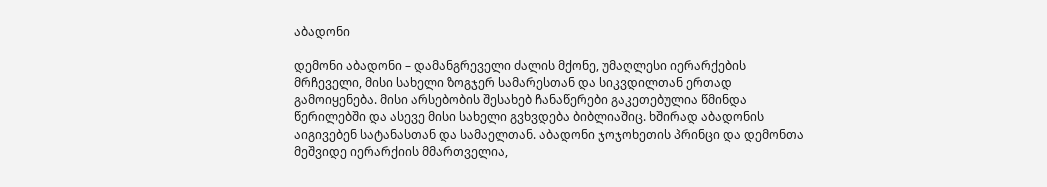აბადონი

დემონი აბადონი – დამანგრეველი ძალის მქონე, უმაღლესი იერარქების მრჩეველი, მისი სახელი ზოგჯერ სამარესთან და სიკვდილთან ერთად გამოიყენება. მისი არსებობის შესახებ ჩანაწერები გაკეთებულია წმინდა წერილებში და ასევე მისი სახელი გვხვდება ბიბლიაშიც. ხშირად აბადონის აიგივებენ სატანასთან და სამაელთან. აბადონი ჯოჯოხეთის პრინცი და დემონთა მეშვიდე იერარქიის მმართველია,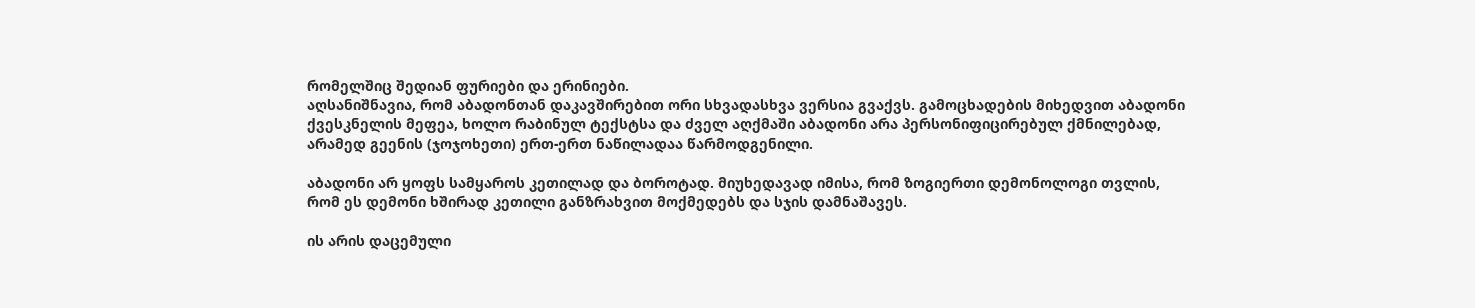რომელშიც შედიან ფურიები და ერინიები.
აღსანიშნავია, რომ აბადონთან დაკავშირებით ორი სხვადასხვა ვერსია გვაქვს. გამოცხადების მიხედვით აბადონი ქვესკნელის მეფეა, ხოლო რაბინულ ტექსტსა და ძველ აღქმაში აბადონი არა პერსონიფიცირებულ ქმნილებად, არამედ გეენის (ჯოჯოხეთი) ერთ-ერთ ნაწილადაა წარმოდგენილი.

აბადონი არ ყოფს სამყაროს კეთილად და ბოროტად. მიუხედავად იმისა, რომ ზოგიერთი დემონოლოგი თვლის, რომ ეს დემონი ხშირად კეთილი განზრახვით მოქმედებს და სჯის დამნაშავეს.

ის არის დაცემული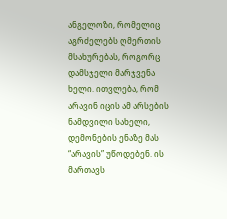ანგელოზი, რომელიც აგრძელებს ღმერთის მსახურებას, როგორც დამსჯელი მარჯვენა ხელი. ითვლება, რომ არავინ იცის ამ არსების ნამდვილი სახელი, დემონების ენაზე მას “არავის” უწოდებენ. ის მართავს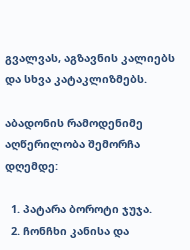გვალვას, აგზავნის კალიებს და სხვა კატაკლიზმებს.

აბადონის რამოდენიმე აღწერილობა შემორჩა დღემდე:

  1. პატარა ბოროტი ჯუჯა.
  2. ჩონჩხი კანისა და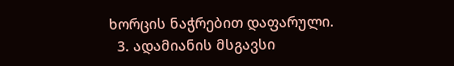ხორცის ნაჭრებით დაფარული.
  3. ადამიანის მსგავსი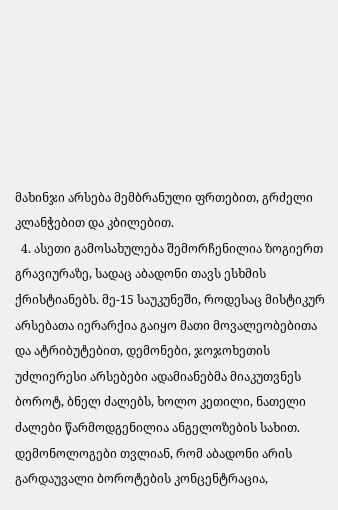მახინჯი არსება მემბრანული ფრთებით, გრძელი კლანჭებით და კბილებით.
  4. ასეთი გამოსახულება შემორჩენილია ზოგიერთ გრავიურაზე, სადაც აბადონი თავს ესხმის ქრისტიანებს. მე-15 საუკუნეში, როდესაც მისტიკურ არსებათა იერარქია გაიყო მათი მოვალეობებითა და ატრიბუტებით, დემონები, ჯოჯოხეთის უძლიერესი არსებები ადამიანებმა მიაკუთვნეს ბოროტ, ბნელ ძალებს, ხოლო კეთილი, ნათელი ძალები წარმოდგენილია ანგელოზების სახით. დემონოლოგები თვლიან, რომ აბადონი არის გარდაუვალი ბოროტების კონცენტრაცია,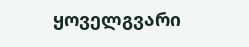ყოველგვარი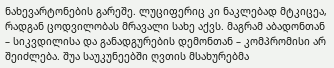ნახევარტონების გარეშე. ლუციფერიც კი ნაკლებად მტკიცეა, რადგან ცოდვილობას მრავალი სახე აქვს. მაგრამ აბადონთან – სიკვდილისა და განადგურების დემონთან – კომპრომისი არ შეიძლება. შუა საუკუნეებში ღვთის მსახურებმა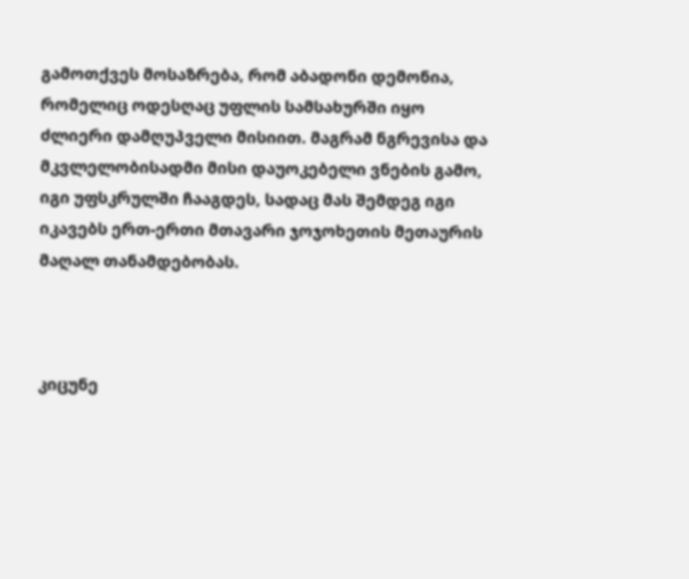გამოთქვეს მოსაზრება, რომ აბადონი დემონია, რომელიც ოდესღაც უფლის სამსახურში იყო ძლიერი დამღუპველი მისიით. მაგრამ ნგრევისა და მკვლელობისადმი მისი დაუოკებელი ვნების გამო, იგი უფსკრულში ჩააგდეს, სადაც მას შემდეგ იგი იკავებს ერთ-ერთი მთავარი ჯოჯოხეთის მეთაურის მაღალ თანამდებობას.



კიცუნე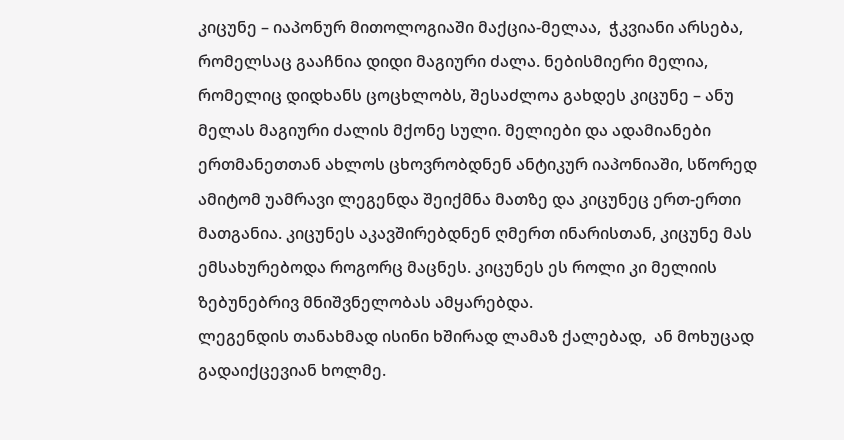კიცუნე – იაპონურ მითოლოგიაში მაქცია-მელაა,  ჭკვიანი არსება, რომელსაც გააჩნია დიდი მაგიური ძალა. ნებისმიერი მელია, რომელიც დიდხანს ცოცხლობს, შესაძლოა გახდეს კიცუნე – ანუ მელას მაგიური ძალის მქონე სული. მელიები და ადამიანები ერთმანეთთან ახლოს ცხოვრობდნენ ანტიკურ იაპონიაში, სწორედ ამიტომ უამრავი ლეგენდა შეიქმნა მათზე და კიცუნეც ერთ-ერთი მათგანია. კიცუნეს აკავშირებდნენ ღმერთ ინარისთან, კიცუნე მას ემსახურებოდა როგორც მაცნეს. კიცუნეს ეს როლი კი მელიის ზებუნებრივ მნიშვნელობას ამყარებდა.
ლეგენდის თანახმად ისინი ხშირად ლამაზ ქალებად,  ან მოხუცად გადაიქცევიან ხოლმე.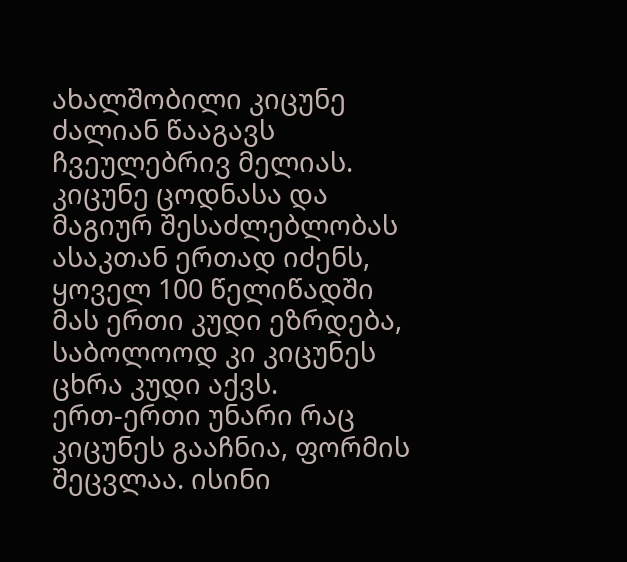ახალშობილი კიცუნე ძალიან წააგავს ჩვეულებრივ მელიას. კიცუნე ცოდნასა და მაგიურ შესაძლებლობას ასაკთან ერთად იძენს, ყოველ 100 წელიწადში მას ერთი კუდი ეზრდება, საბოლოოდ კი კიცუნეს ცხრა კუდი აქვს.
ერთ-ერთი უნარი რაც კიცუნეს გააჩნია, ფორმის შეცვლაა. ისინი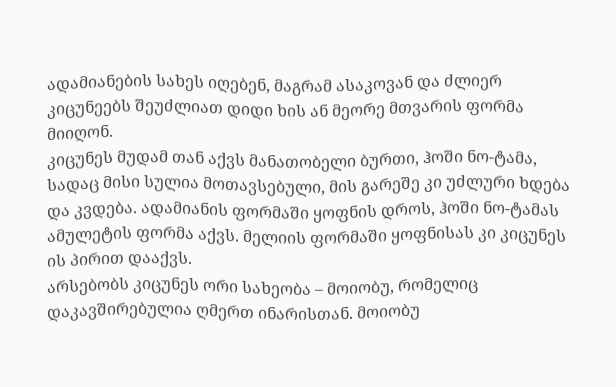ადამიანების სახეს იღებენ, მაგრამ ასაკოვან და ძლიერ კიცუნეებს შეუძლიათ დიდი ხის ან მეორე მთვარის ფორმა მიიღონ.
კიცუნეს მუდამ თან აქვს მანათობელი ბურთი, ჰოში ნო-ტამა, სადაც მისი სულია მოთავსებული, მის გარეშე კი უძლური ხდება და კვდება. ადამიანის ფორმაში ყოფნის დროს, ჰოში ნო-ტამას ამულეტის ფორმა აქვს. მელიის ფორმაში ყოფნისას კი კიცუნეს ის პირით დააქვს.
არსებობს კიცუნეს ორი სახეობა – მოიობუ, რომელიც დაკავშირებულია ღმერთ ინარისთან. მოიობუ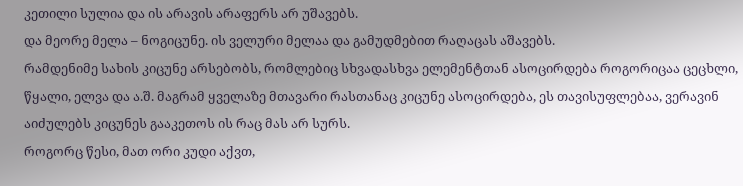კეთილი სულია და ის არავის არაფერს არ უშავებს.
და მეორე მელა – ნოგიცუნე. ის ველური მელაა და გამუდმებით რაღაცას აშავებს.
რამდენიმე სახის კიცუნე არსებობს, რომლებიც სხვადასხვა ელემენტთან ასოცირდება როგორიცაა ცეცხლი, წყალი, ელვა და ა.შ. მაგრამ ყველაზე მთავარი რასთანაც კიცუნე ასოცირდება, ეს თავისუფლებაა, ვერავინ აიძულებს კიცუნეს გააკეთოს ის რაც მას არ სურს.
როგორც წესი, მათ ორი კუდი აქვთ,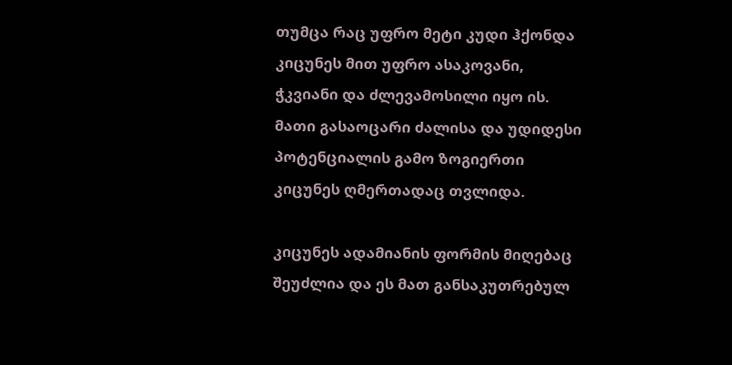თუმცა რაც უფრო მეტი კუდი ჰქონდა კიცუნეს მით უფრო ასაკოვანი, ჭკვიანი და ძლევამოსილი იყო ის. მათი გასაოცარი ძალისა და უდიდესი პოტენციალის გამო ზოგიერთი კიცუნეს ღმერთადაც თვლიდა.

კიცუნეს ადამიანის ფორმის მიღებაც შეუძლია და ეს მათ განსაკუთრებულ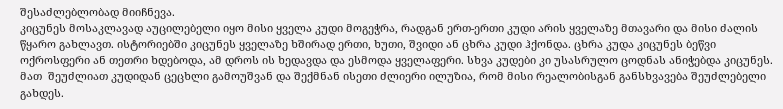შესაძლებლობად მიიჩნევა.
კიცუნეს მოსაკლავად აუცილებელი იყო მისი ყველა კუდი მოგეჭრა, რადგან ერთ-ერთი კუდი არის ყველაზე მთავარი და მისი ძალის წყარო გახლავთ. ისტორიებში კიცუნეს ყველაზე ხშირად ერთი, ხუთი, შვიდი ან ცხრა კუდი ჰქონდა. ცხრა კუდა კიცუნეს ბეწვი ოქროსფერი ან თეთრი ხდებოდა, ამ დროს ის ხედავდა და ესმოდა ყველაფერი. სხვა კუდები კი უსასრულო ცოდნას ანიჭებდა კიცუნეს.
მათ  შეუძლიათ კუდიდან ცეცხლი გამოუშვან და შექმნან ისეთი ძლიერი ილუზია, რომ მისი რეალობისგან განსხვავება შეუძლებელი გახდეს.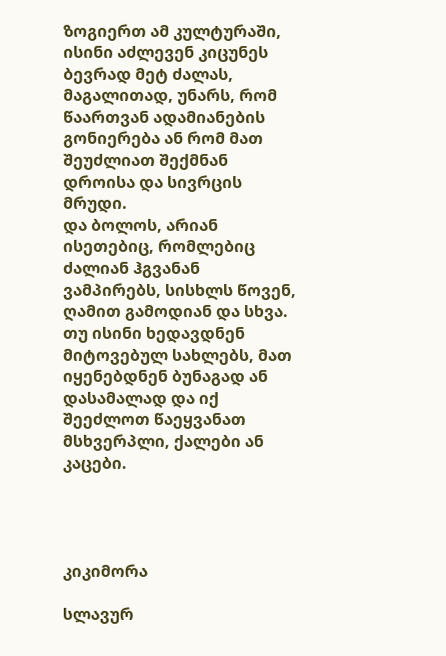ზოგიერთ ამ კულტურაში, ისინი აძლევენ კიცუნეს ბევრად მეტ ძალას, მაგალითად, უნარს, რომ წაართვან ადამიანების გონიერება ან რომ მათ შეუძლიათ შექმნან დროისა და სივრცის მრუდი.
და ბოლოს, არიან ისეთებიც, რომლებიც ძალიან ჰგვანან ვამპირებს, სისხლს წოვენ, ღამით გამოდიან და სხვა. თუ ისინი ხედავდნენ მიტოვებულ სახლებს, მათ იყენებდნენ ბუნაგად ან დასამალად და იქ შეეძლოთ წაეყვანათ მსხვერპლი, ქალები ან კაცები.




კიკიმორა

სლავურ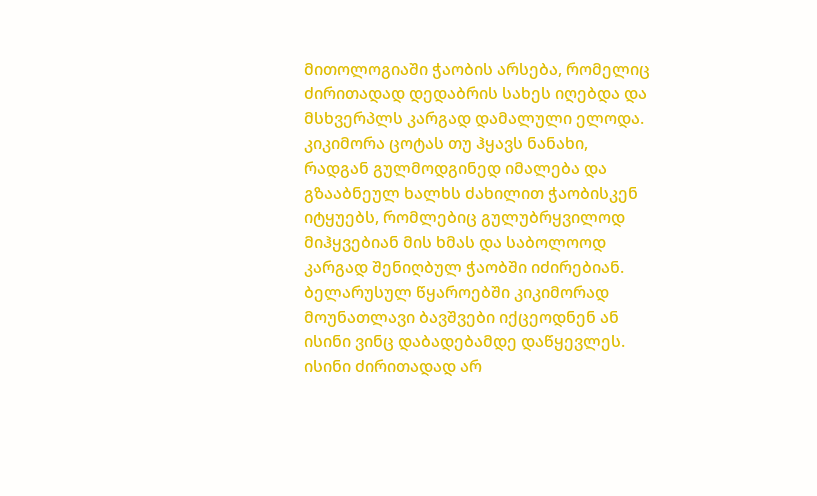მითოლოგიაში ჭაობის არსება, რომელიც ძირითადად დედაბრის სახეს იღებდა და მსხვერპლს კარგად დამალული ელოდა. კიკიმორა ცოტას თუ ჰყავს ნანახი, რადგან გულმოდგინედ იმალება და გზააბნეულ ხალხს ძახილით ჭაობისკენ იტყუებს, რომლებიც გულუბრყვილოდ მიჰყვებიან მის ხმას და საბოლოოდ კარგად შენიღბულ ჭაობში იძირებიან. ბელარუსულ წყაროებში კიკიმორად მოუნათლავი ბავშვები იქცეოდნენ ან ისინი ვინც დაბადებამდე დაწყევლეს. ისინი ძირითადად არ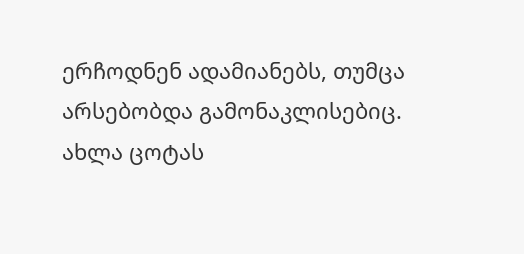ერჩოდნენ ადამიანებს, თუმცა არსებობდა გამონაკლისებიც. ახლა ცოტას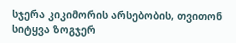სჯერა კიკიმორის არსებობის, თვითონ სიტყვა ზოგჯერ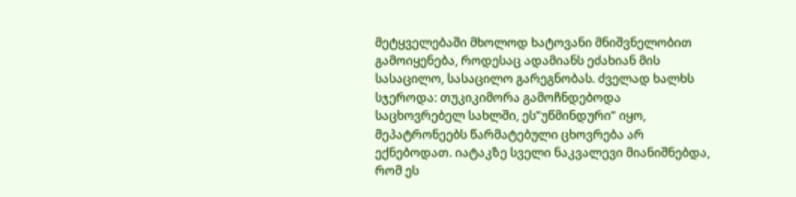მეტყველებაში მხოლოდ ხატოვანი მნიშვნელობით გამოიყენება, როდესაც ადამიანს ეძახიან მის სასაცილო, სასაცილო გარეგნობას. ძველად ხალხს სჯეროდა: თუკიკიმორა გამოჩნდებოდა საცხოვრებელ სახლში, ეს”უწმინდური” იყო, მეპატრონეებს წარმატებული ცხოვრება არ ექნებოდათ. იატაკზე სველი ნაკვალევი მიანიშნებდა, რომ ეს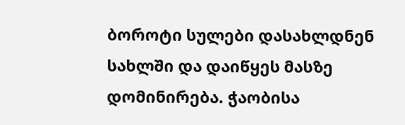ბოროტი სულები დასახლდნენ სახლში და დაიწყეს მასზე დომინირება. ჭაობისა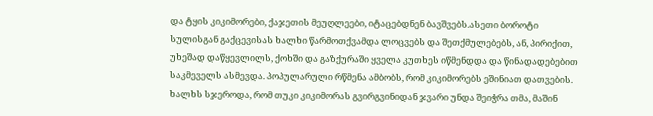და ტყის კიკიმორები, ქაჯეთის მეუღლეები, იტაცებდნენ ბავშვებს.ასეთი ბოროტი სულისგან გაქცევისას ხალხი წარმოთქვამდა ლოცვებს და შეთქმულებებს, ან, პირიქით, უხეშად დაწყევლილს, ქოხში და გაზქურაში ყველა კუთხეს იწმენდდა და წინადადებებით საკმეველს ასმევდა. პოპულარული რწმენა ამბობს, რომ კიკიმორებს ეშინიათ დათვების. ხალხს სჯეროდა, რომ თუკი კიკიმორას გვირგვინიდან ჯვარი უნდა შეიჭრა თმა, მაშინ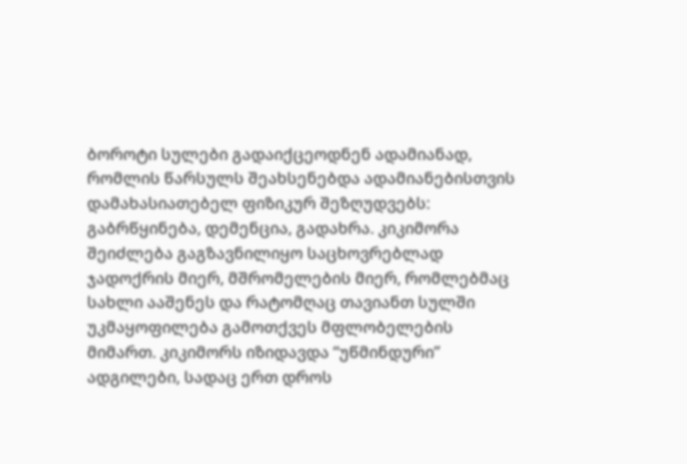ბოროტი სულები გადაიქცეოდნენ ადამიანად, რომლის წარსულს შეახსენებდა ადამიანებისთვის დამახასიათებელ ფიზიკურ შეზღუდვებს: გაბრწყინება, დემენცია, გადახრა. კიკიმორა შეიძლება გაგზავნილიყო საცხოვრებლად ჯადოქრის მიერ, მშრომელების მიერ, რომლებმაც სახლი ააშენეს და რატომღაც თავიანთ სულში უკმაყოფილება გამოთქვეს მფლობელების მიმართ. კიკიმორს იზიდავდა “უწმინდური” ადგილები, სადაც ერთ დროს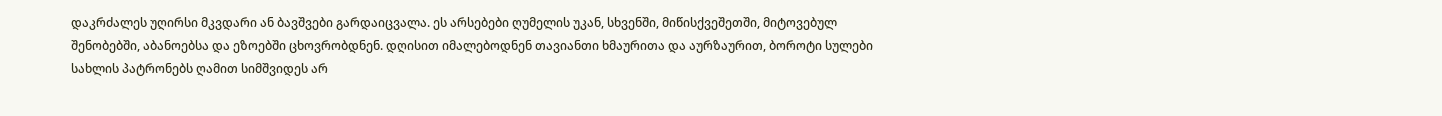დაკრძალეს უღირსი მკვდარი ან ბავშვები გარდაიცვალა. ეს არსებები ღუმელის უკან, სხვენში, მიწისქვეშეთში, მიტოვებულ შენობებში, აბანოებსა და ეზოებში ცხოვრობდნენ. დღისით იმალებოდნენ თავიანთი ხმაურითა და აურზაურით, ბოროტი სულები სახლის პატრონებს ღამით სიმშვიდეს არ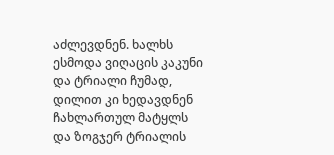აძლევდნენ. ხალხს ესმოდა ვიღაცის კაკუნი და ტრიალი ჩუმად, დილით კი ხედავდნენ ჩახლართულ მატყლს და ზოგჯერ ტრიალის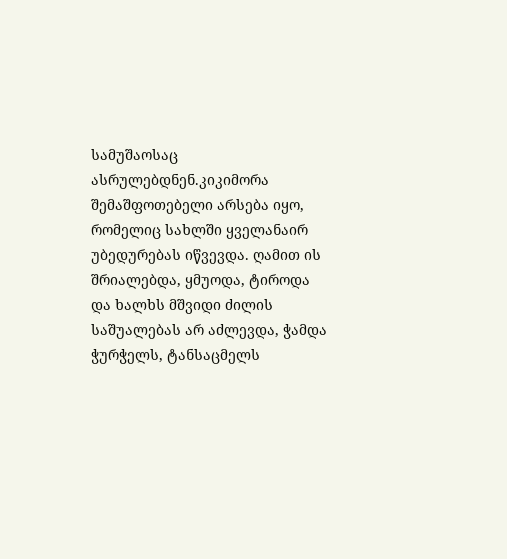სამუშაოსაც ასრულებდნენ.კიკიმორა შემაშფოთებელი არსება იყო, რომელიც სახლში ყველანაირ უბედურებას იწვევდა. ღამით ის შრიალებდა, ყმუოდა, ტიროდა და ხალხს მშვიდი ძილის საშუალებას არ აძლევდა, ჭამდა ჭურჭელს, ტანსაცმელს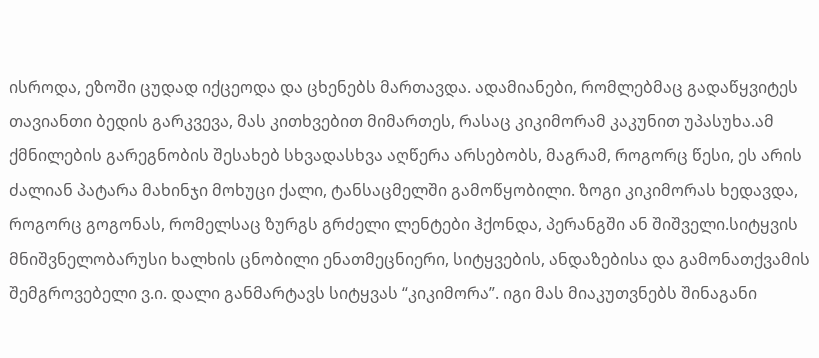ისროდა, ეზოში ცუდად იქცეოდა და ცხენებს მართავდა. ადამიანები, რომლებმაც გადაწყვიტეს თავიანთი ბედის გარკვევა, მას კითხვებით მიმართეს, რასაც კიკიმორამ კაკუნით უპასუხა.ამ ქმნილების გარეგნობის შესახებ სხვადასხვა აღწერა არსებობს, მაგრამ, როგორც წესი, ეს არის ძალიან პატარა მახინჯი მოხუცი ქალი, ტანსაცმელში გამოწყობილი. ზოგი კიკიმორას ხედავდა, როგორც გოგონას, რომელსაც ზურგს გრძელი ლენტები ჰქონდა, პერანგში ან შიშველი.სიტყვის მნიშვნელობარუსი ხალხის ცნობილი ენათმეცნიერი, სიტყვების, ანდაზებისა და გამონათქვამის შემგროვებელი ვ.ი. დალი განმარტავს სიტყვას “კიკიმორა”. იგი მას მიაკუთვნებს შინაგანი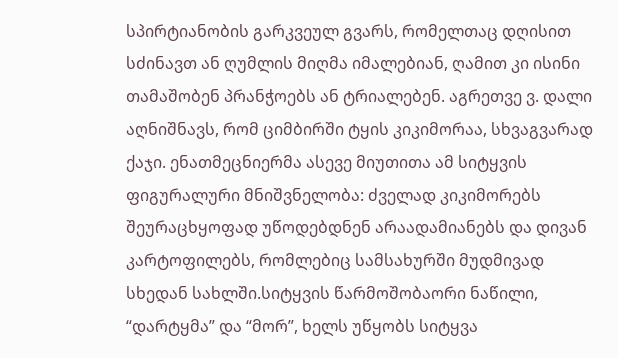სპირტიანობის გარკვეულ გვარს, რომელთაც დღისით სძინავთ ან ღუმლის მიღმა იმალებიან, ღამით კი ისინი თამაშობენ პრანჭოებს ან ტრიალებენ. აგრეთვე ვ. დალი აღნიშნავს, რომ ციმბირში ტყის კიკიმორაა, სხვაგვარად ქაჯი. ენათმეცნიერმა ასევე მიუთითა ამ სიტყვის ფიგურალური მნიშვნელობა: ძველად კიკიმორებს შეურაცხყოფად უწოდებდნენ არაადამიანებს და დივან კარტოფილებს, რომლებიც სამსახურში მუდმივად სხედან სახლში.სიტყვის წარმოშობაორი ნაწილი, “დარტყმა” და “მორ”, ხელს უწყობს სიტყვა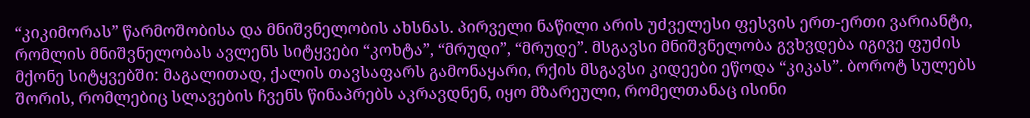“კიკიმორას” წარმოშობისა და მნიშვნელობის ახსნას. პირველი ნაწილი არის უძველესი ფესვის ერთ-ერთი ვარიანტი, რომლის მნიშვნელობას ავლენს სიტყვები “კოხტა”, “მრუდი”, “მრუდე”. მსგავსი მნიშვნელობა გვხვდება იგივე ფუძის მქონე სიტყვებში: მაგალითად, ქალის თავსაფარს გამონაყარი, რქის მსგავსი კიდეები ეწოდა “კიკას”. ბოროტ სულებს შორის, რომლებიც სლავების ჩვენს წინაპრებს აკრავდნენ, იყო მზარეული, რომელთანაც ისინი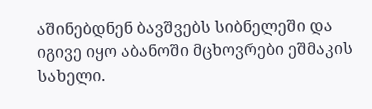აშინებდნენ ბავშვებს სიბნელეში და იგივე იყო აბანოში მცხოვრები ეშმაკის სახელი.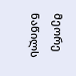მეორე ნაწილს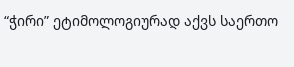“ჭირი” ეტიმოლოგიურად აქვს საერთო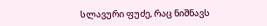სლავური ფუძე, რაც ნიშნავს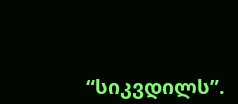“სიკვდილს”.